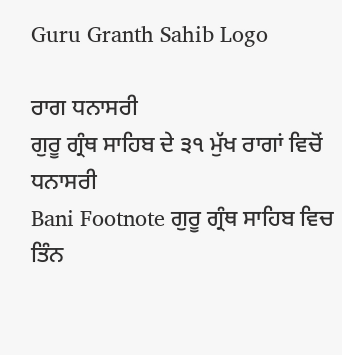Guru Granth Sahib Logo

ਰਾਗ ਧਨਾਸਰੀ
ਗੁਰੂ ਗ੍ਰੰਥ ਸਾਹਿਬ ਦੇ ੩੧ ਮੁੱਖ ਰਾਗਾਂ ਵਿਚੋਂ ਧਨਾਸਰੀ
Bani Footnote ਗੁਰੂ ਗ੍ਰੰਥ ਸਾਹਿਬ ਵਿਚ ਤਿੰਨ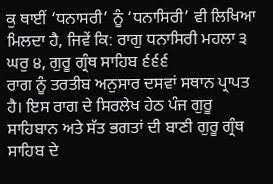ਕੁ ਥਾਈਂ ‘ਧਨਾਸਰੀ’ ਨੂੰ ‘ਧਨਾਸਿਰੀ’ ਵੀ ਲਿਖਿਆ ਮਿਲਦਾ ਹੈ, ਜਿਵੇਂ ਕਿ: ਰਾਗੁ ਧਨਾਸਿਰੀ ਮਹਲਾ ੩ ਘਰੁ ੪, ਗੁਰੂ ਗ੍ਰੰਥ ਸਾਹਿਬ ੬੬੬
ਰਾਗ ਨੂੰ ਤਰਤੀਬ ਅਨੁਸਾਰ ਦਸਵਾਂ ਸਥਾਨ ਪ੍ਰਾਪਤ ਹੈ। ਇਸ ਰਾਗ ਦੇ ਸਿਰਲੇਖ ਹੇਠ ਪੰਜ ਗੁਰੂ ਸਾਹਿਬਾਨ ਅਤੇ ਸੱਤ ਭਗਤਾਂ ਦੀ ਬਾਣੀ ਗੁਰੂ ਗ੍ਰੰਥ ਸਾਹਿਬ ਦੇ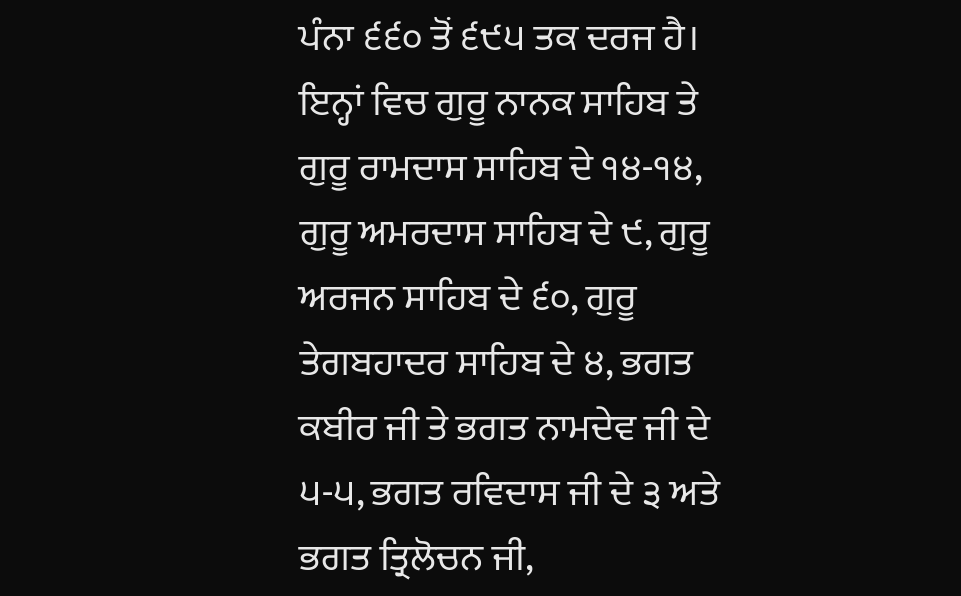ਪੰਨਾ ੬੬੦ ਤੋਂ ੬੯੫ ਤਕ ਦਰਜ ਹੈ। ਇਨ੍ਹਾਂ ਵਿਚ ਗੁਰੂ ਨਾਨਕ ਸਾਹਿਬ ਤੇ ਗੁਰੂ ਰਾਮਦਾਸ ਸਾਹਿਬ ਦੇ ੧੪-੧੪, ਗੁਰੂ ਅਮਰਦਾਸ ਸਾਹਿਬ ਦੇ ੯, ਗੁਰੂ ਅਰਜਨ ਸਾਹਿਬ ਦੇ ੬੦, ਗੁਰੂ ਤੇਗਬਹਾਦਰ ਸਾਹਿਬ ਦੇ ੪, ਭਗਤ ਕਬੀਰ ਜੀ ਤੇ ਭਗਤ ਨਾਮਦੇਵ ਜੀ ਦੇ ੫-੫, ਭਗਤ ਰਵਿਦਾਸ ਜੀ ਦੇ ੩ ਅਤੇ ਭਗਤ ਤ੍ਰਿਲੋਚਨ ਜੀ,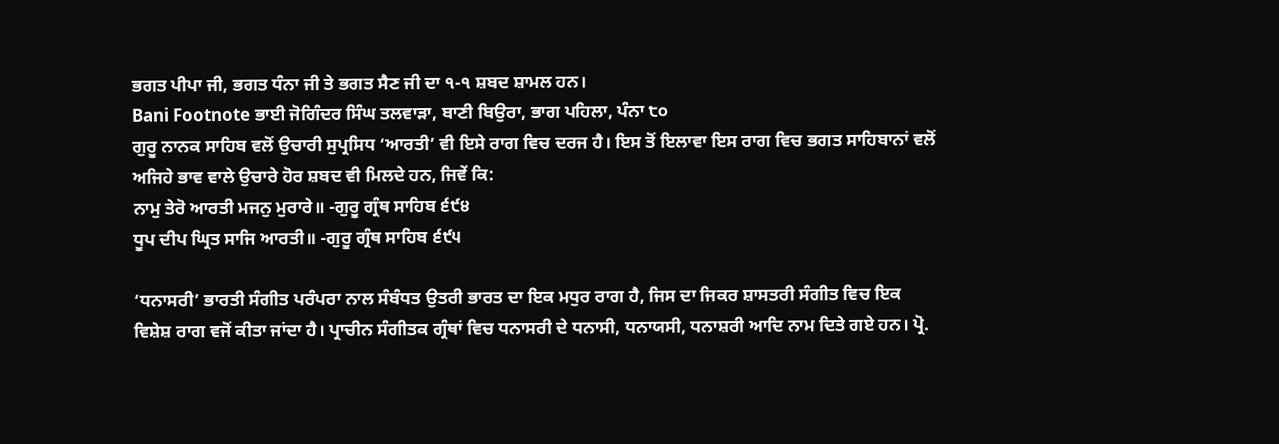ਭਗਤ ਪੀਪਾ ਜੀ, ਭਗਤ ਧੰਨਾ ਜੀ ਤੇ ਭਗਤ ਸੈਣ ਜੀ ਦਾ ੧-੧ ਸ਼ਬਦ ਸ਼ਾਮਲ ਹਨ।
Bani Footnote ਭਾਈ ਜੋਗਿੰਦਰ ਸਿੰਘ ਤਲਵਾੜਾ, ਬਾਣੀ ਬਿਉਰਾ, ਭਾਗ ਪਹਿਲਾ, ਪੰਨਾ ੮੦
ਗੁਰੂ ਨਾਨਕ ਸਾਹਿਬ ਵਲੋਂ ਉਚਾਰੀ ਸੁਪ੍ਰਸਿਧ ‘ਆਰਤੀ’ ਵੀ ਇਸੇ ਰਾਗ ਵਿਚ ਦਰਜ ਹੈ। ਇਸ ਤੋਂ ਇਲਾਵਾ ਇਸ ਰਾਗ ਵਿਚ ਭਗਤ ਸਾਹਿਬਾਨਾਂ ਵਲੋਂ ਅਜਿਹੇ ਭਾਵ ਵਾਲੇ ਉਚਾਰੇ ਹੋਰ ਸ਼ਬਦ ਵੀ ਮਿਲਦੇ ਹਨ, ਜਿਵੇਂ ਕਿ:
ਨਾਮੁ ਤੇਰੋ ਆਰਤੀ ਮਜਨੁ ਮੁਰਾਰੇ॥ -ਗੁਰੂ ਗ੍ਰੰਥ ਸਾਹਿਬ ੬੯੪
ਧੂਪ ਦੀਪ ਘ੍ਰਿਤ ਸਾਜਿ ਆਰਤੀ॥ -ਗੁਰੂ ਗ੍ਰੰਥ ਸਾਹਿਬ ੬੯੫

‘ਧਨਾਸਰੀ’ ਭਾਰਤੀ ਸੰਗੀਤ ਪਰੰਪਰਾ ਨਾਲ ਸੰਬੰਧਤ ਉਤਰੀ ਭਾਰਤ ਦਾ ਇਕ ਮਧੁਰ ਰਾਗ ਹੈ, ਜਿਸ ਦਾ ਜਿਕਰ ਸ਼ਾਸਤਰੀ ਸੰਗੀਤ ਵਿਚ ਇਕ ਵਿਸ਼ੇਸ਼ ਰਾਗ ਵਜੋਂ ਕੀਤਾ ਜਾਂਦਾ ਹੈ। ਪ੍ਰਾਚੀਨ ਸੰਗੀਤਕ ਗ੍ਰੰਥਾਂ ਵਿਚ ਧਨਾਸਰੀ ਦੇ ਧਨਾਸੀ, ਧਨਾਯਸੀ, ਧਨਾਸ਼ਰੀ ਆਦਿ ਨਾਮ ਦਿਤੇ ਗਏ ਹਨ। ਪ੍ਰੋ.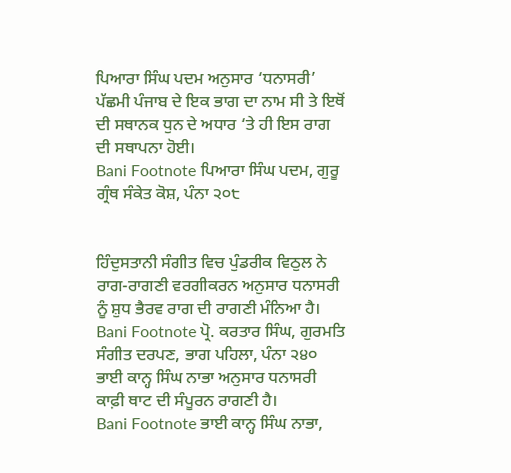ਪਿਆਰਾ ਸਿੰਘ ਪਦਮ ਅਨੁਸਾਰ ‘ਧਨਾਸਰੀ’ ਪੱਛਮੀ ਪੰਜਾਬ ਦੇ ਇਕ ਭਾਗ ਦਾ ਨਾਮ ਸੀ ਤੇ ਇਥੋਂ ਦੀ ਸਥਾਨਕ ਧੁਨ ਦੇ ਅਧਾਰ ‘ਤੇ ਹੀ ਇਸ ਰਾਗ ਦੀ ਸਥਾਪਨਾ ਹੋਈ।
Bani Footnote ਪਿਆਰਾ ਸਿੰਘ ਪਦਮ, ਗੁਰੂ ਗ੍ਰੰਥ ਸੰਕੇਤ ਕੋਸ਼, ਪੰਨਾ ੨੦੮


ਹਿੰਦੁਸਤਾਨੀ ਸੰਗੀਤ ਵਿਚ ਪੁੰਡਰੀਕ ਵਿਠੁਲ ਨੇ ਰਾਗ-ਰਾਗਣੀ ਵਰਗੀਕਰਨ ਅਨੁਸਾਰ ਧਨਾਸਰੀ ਨੂੰ ਸ਼ੁਧ ਭੈਰਵ ਰਾਗ ਦੀ ਰਾਗਣੀ ਮੰਨਿਆ ਹੈ।
Bani Footnote ਪ੍ਰੋ. ਕਰਤਾਰ ਸਿੰਘ, ਗੁਰਮਤਿ ਸੰਗੀਤ ਦਰਪਣ, ਭਾਗ ਪਹਿਲਾ, ਪੰਨਾ ੨੪੦
ਭਾਈ ਕਾਨ੍ਹ ਸਿੰਘ ਨਾਭਾ ਅਨੁਸਾਰ ਧਨਾਸਰੀ ਕਾਫ਼ੀ ਥਾਟ ਦੀ ਸੰਪੂਰਨ ਰਾਗਣੀ ਹੈ।
Bani Footnote ਭਾਈ ਕਾਨ੍ਹ ਸਿੰਘ ਨਾਭਾ,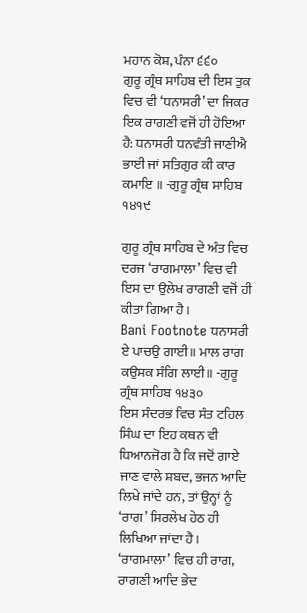ਮਹਾਨ ਕੋਸ਼, ਪੰਨਾ ੬੬੦
ਗੁਰੂ ਗ੍ਰੰਥ ਸਾਹਿਬ ਦੀ ਇਸ ਤੁਕ ਵਿਚ ਵੀ ‘ਧਨਾਸਰੀ’ ਦਾ ਜਿਕਰ ਇਕ ਰਾਗਣੀ ਵਜੋਂ ਹੀ ਹੋਇਆ ਹੈ: ਧਨਾਸਰੀ ਧਨਵੰਤੀ ਜਾਣੀਐ ਭਾਈ ਜਾਂ ਸਤਿਗੁਰ ਕੀ ਕਾਰ ਕਮਾਇ ॥ -ਗੁਰੂ ਗ੍ਰੰਥ ਸਾਹਿਬ ੧੪੧੯

ਗੁਰੂ ਗ੍ਰੰਥ ਸਾਹਿਬ ਦੇ ਅੰਤ ਵਿਚ ਦਰਜ ‘ਰਾਗਮਾਲਾ’ ਵਿਚ ਵੀ ਇਸ ਦਾ ਉਲੇਖ ਰਾਗਣੀ ਵਜੋਂ ਹੀ ਕੀਤਾ ਗਿਆ ਹੈ।
Bani Footnote ਧਨਾਸਰੀ ਏ ਪਾਚਉ ਗਾਈ॥ ਮਾਲ ਰਾਗ ਕਉਸਕ ਸੰਗਿ ਲਾਈ॥ -ਗੁਰੂ ਗ੍ਰੰਥ ਸਾਹਿਬ ੧੪੩੦
ਇਸ ਸੰਦਰਭ ਵਿਚ ਸੰਤ ਟਹਿਲ ਸਿੰਘ ਦਾ ਇਹ ਕਥਨ ਵੀ ਧਿਆਨਜੋਗ ਹੈ ਕਿ ਜਦੋਂ ਗਾਏ ਜਾਣ ਵਾਲੇ ਸ਼ਬਦ, ਭਜਨ ਆਦਿ ਲਿਖੇ ਜਾਂਦੇ ਹਨ, ਤਾਂ ਉਨ੍ਹਾਂ ਨੂੰ ‘ਰਾਗ’ ਸਿਰਲੇਖ ਹੇਠ ਹੀ ਲਿਖਿਆ ਜਾਂਦਾ ਹੈ। ‘ਰਾਗਮਾਲਾ’ ਵਿਚ ਹੀ ਰਾਗ, ਰਾਗਣੀ ਆਦਿ ਭੇਦ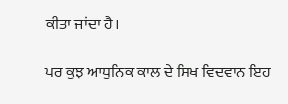ਕੀਤਾ ਜਾਂਦਾ ਹੈ।

ਪਰ ਕੁਝ ਆਧੁਨਿਕ ਕਾਲ ਦੇ ਸਿਖ ਵਿਦਵਾਨ ਇਹ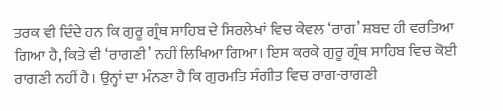ਤਰਕ ਵੀ ਦਿੰਦੇ ਹਨ ਕਿ ਗੁਰੂ ਗ੍ਰੰਥ ਸਾਹਿਬ ਦੇ ਸਿਰਲੇਖਾਂ ਵਿਚ ਕੇਵਲ ‘ਰਾਗ’ ਸ਼ਬਦ ਹੀ ਵਰਤਿਆ ਗਿਆ ਹੈ, ਕਿਤੇ ਵੀ ‘ਰਾਗਣੀ’ ਨਹੀਂ ਲਿਖਿਆ ਗਿਆ। ਇਸ ਕਰਕੇ ਗੁਰੂ ਗ੍ਰੰਥ ਸਾਹਿਬ ਵਿਚ ਕੋਈ ਰਾਗਣੀ ਨਹੀਂ ਹੈ। ਉਨ੍ਹਾਂ ਦਾ ਮੰਨਣਾ ਹੈ ਕਿ ਗੁਰਮਤਿ ਸੰਗੀਤ ਵਿਚ ਰਾਗ-ਰਾਗਣੀ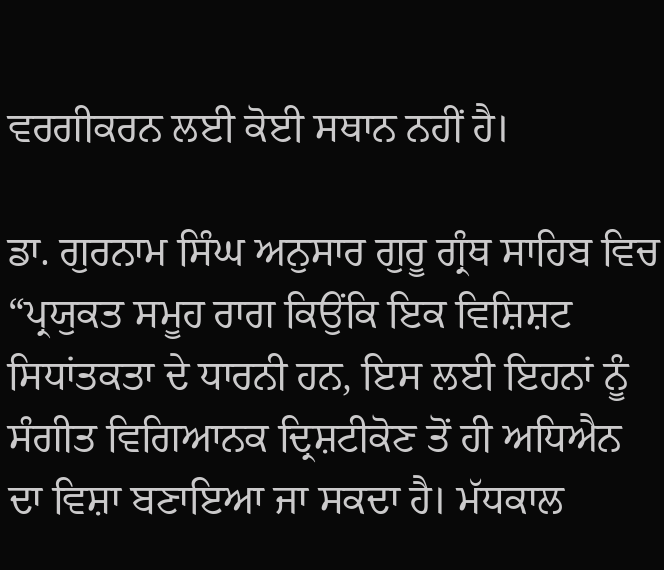ਵਰਗੀਕਰਨ ਲਈ ਕੋਈ ਸਥਾਨ ਨਹੀਂ ਹੈ।

ਡਾ. ਗੁਰਨਾਮ ਸਿੰਘ ਅਨੁਸਾਰ ਗੁਰੂ ਗ੍ਰੰਥ ਸਾਹਿਬ ਵਿਚ “ਪ੍ਰਯੁਕਤ ਸਮੂਹ ਰਾਗ ਕਿਉਂਕਿ ਇਕ ਵਿਸ਼ਿਸ਼ਟ ਸਿਧਾਂਤਕਤਾ ਦੇ ਧਾਰਨੀ ਹਨ, ਇਸ ਲਈ ਇਹਨਾਂ ਨੂੰ ਸੰਗੀਤ ਵਿਗਿਆਨਕ ਦ੍ਰਿਸ਼ਟੀਕੋਣ ਤੋਂ ਹੀ ਅਧਿਐਨ ਦਾ ਵਿਸ਼ਾ ਬਣਾਇਆ ਜਾ ਸਕਦਾ ਹੈ। ਮੱਧਕਾਲ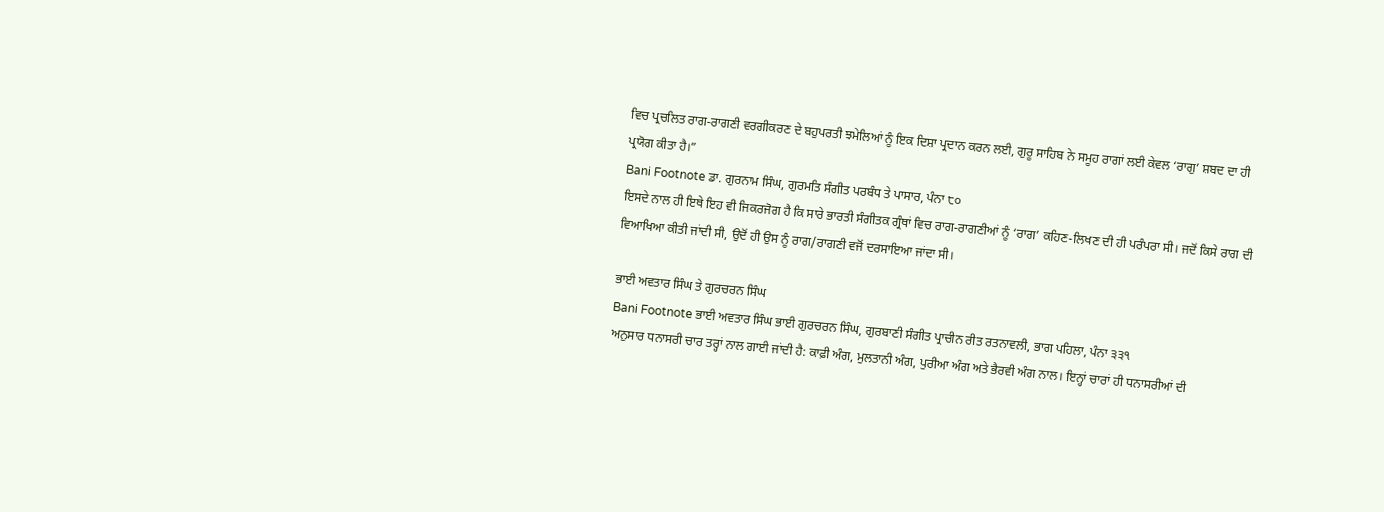ਵਿਚ ਪ੍ਰਚਲਿਤ ਰਾਗ-ਰਾਗਣੀ ਵਰਗੀਕਰਣ ਦੇ ਬਹੁਪਰਤੀ ਝਮੇਲਿਆਂ ਨੂੰ ਇਕ ਦਿਸ਼ਾ ਪ੍ਰਦਾਨ ਕਰਨ ਲਈ, ਗੁਰੂ ਸਾਹਿਬ ਨੇ ਸਮੂਹ ਰਾਗਾਂ ਲਈ ਕੇਵਲ ‘ਰਾਗੁ’ ਸ਼ਬਦ ਦਾ ਹੀ ਪ੍ਰਯੋਗ ਕੀਤਾ ਹੈ।”
Bani Footnote ਡਾ. ਗੁਰਨਾਮ ਸਿੰਘ, ਗੁਰਮਤਿ ਸੰਗੀਤ ਪਰਬੰਧ ਤੇ ਪਾਸਾਰ, ਪੰਨਾ ੮੦
ਇਸਦੇ ਨਾਲ ਹੀ ਇਥੇ ਇਹ ਵੀ ਜਿਕਰਜੋਗ ਹੈ ਕਿ ਸਾਰੇ ਭਾਰਤੀ ਸੰਗੀਤਕ ਗ੍ਰੰਥਾਂ ਵਿਚ ਰਾਗ-ਰਾਗਣੀਆਂ ਨੂੰ ‘ਰਾਗ’ ਕਹਿਣ-ਲਿਖਣ ਦੀ ਹੀ ਪਰੰਪਰਾ ਸੀ। ਜਦੋਂ ਕਿਸੇ ਰਾਗ ਦੀ ਵਿਆਖਿਆ ਕੀਤੀ ਜਾਂਦੀ ਸੀ, ਉਦੋਂ ਹੀ ਉਸ ਨੂੰ ਰਾਗ/ਰਾਗਣੀ ਵਜੋਂ ਦਰਸਾਇਆ ਜਾਂਦਾ ਸੀ।

ਭਾਈ ਅਵਤਾਰ ਸਿੰਘ ਤੇ ਗੁਰਚਰਨ ਸਿੰਘ
Bani Footnote ਭਾਈ ਅਵਤਾਰ ਸਿੰਘ ਭਾਈ ਗੁਰਚਰਨ ਸਿੰਘ, ਗੁਰਬਾਣੀ ਸੰਗੀਤ ਪ੍ਰਾਚੀਨ ਰੀਤ ਰਤਨਾਵਲੀ, ਭਾਗ ਪਹਿਲਾ, ਪੰਨਾ ੩੩੧
ਅਨੁਸਾਰ ਧਨਾਸਰੀ ਚਾਰ ਤਰ੍ਹਾਂ ਨਾਲ ਗਾਈ ਜਾਂਦੀ ਹੈ: ਕਾਫ਼ੀ ਅੰਗ, ਮੁਲਤਾਨੀ ਅੰਗ, ਪੁਰੀਆ ਅੰਗ ਅਤੇ ਭੈਰਵੀ ਅੰਗ ਨਾਲ। ਇਨ੍ਹਾਂ ਚਾਰਾਂ ਹੀ ਧਨਾਸਰੀਆਂ ਦੀ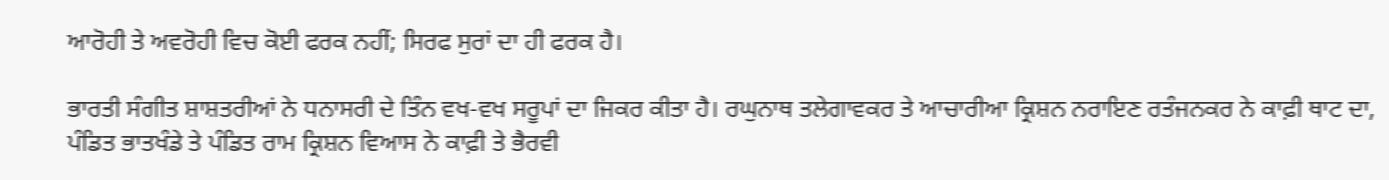ਆਰੋਹੀ ਤੇ ਅਵਰੋਹੀ ਵਿਚ ਕੋਈ ਫਰਕ ਨਹੀਂ; ਸਿਰਫ ਸੁਰਾਂ ਦਾ ਹੀ ਫਰਕ ਹੈ।

ਭਾਰਤੀ ਸੰਗੀਤ ਸ਼ਾਸ਼ਤਰੀਆਂ ਨੇ ਧਨਾਸਰੀ ਦੇ ਤਿੰਨ ਵਖ-ਵਖ ਸਰੂਪਾਂ ਦਾ ਜਿਕਰ ਕੀਤਾ ਹੈ। ਰਘੁਨਾਥ ਤਲੇਗਾਵਕਰ ਤੇ ਆਚਾਰੀਆ ਕ੍ਰਿਸ਼ਨ ਨਰਾਇਣ ਰਤੰਜਨਕਰ ਨੇ ਕਾਫ਼ੀ ਥਾਟ ਦਾ, ਪੰਡਿਤ ਭਾਤਖੰਡੇ ਤੇ ਪੰਡਿਤ ਰਾਮ ਕ੍ਰਿਸ਼ਨ ਵਿਆਸ ਨੇ ਕਾਫ਼ੀ ਤੇ ਭੈਰਵੀ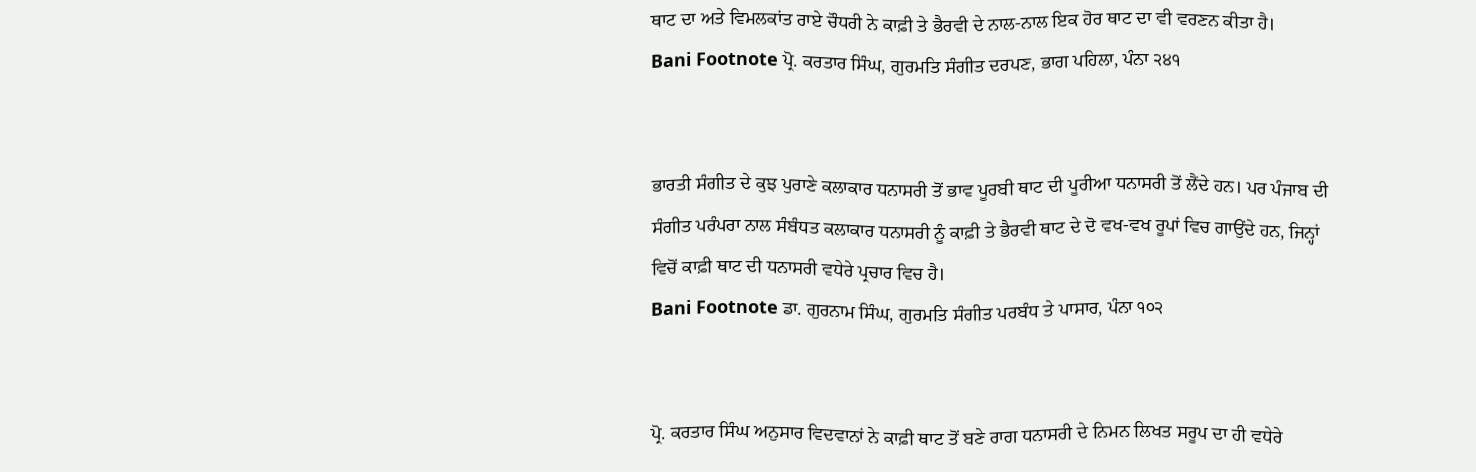ਥਾਟ ਦਾ ਅਤੇ ਵਿਮਲਕਾਂਤ ਰਾਏ ਚੌਧਰੀ ਨੇ ਕਾਫ਼ੀ ਤੇ ਭੈਰਵੀ ਦੇ ਨਾਲ-ਨਾਲ ਇਕ ਹੋਰ ਥਾਟ ਦਾ ਵੀ ਵਰਣਨ ਕੀਤਾ ਹੈ।
Bani Footnote ਪ੍ਰੋ. ਕਰਤਾਰ ਸਿੰਘ, ਗੁਰਮਤਿ ਸੰਗੀਤ ਦਰਪਣ, ਭਾਗ ਪਹਿਲਾ, ਪੰਨਾ ੨੪੧


ਭਾਰਤੀ ਸੰਗੀਤ ਦੇ ਕੁਝ ਪੁਰਾਣੇ ਕਲਾਕਾਰ ਧਨਾਸਰੀ ਤੋਂ ਭਾਵ ਪੂਰਬੀ ਥਾਟ ਦੀ ਪੂਰੀਆ ਧਨਾਸਰੀ ਤੋਂ ਲੈਂਦੇ ਹਨ। ਪਰ ਪੰਜਾਬ ਦੀ ਸੰਗੀਤ ਪਰੰਪਰਾ ਨਾਲ ਸੰਬੰਧਤ ਕਲਾਕਾਰ ਧਨਾਸਰੀ ਨੂੰ ਕਾਫ਼ੀ ਤੇ ਭੈਰਵੀ ਥਾਟ ਦੇ ਦੋ ਵਖ-ਵਖ ਰੂਪਾਂ ਵਿਚ ਗਾਉਂਦੇ ਹਨ, ਜਿਨ੍ਹਾਂ ਵਿਚੋਂ ਕਾਫ਼ੀ ਥਾਟ ਦੀ ਧਨਾਸਰੀ ਵਧੇਰੇ ਪ੍ਰਚਾਰ ਵਿਚ ਹੈ।
Bani Footnote ਡਾ. ਗੁਰਨਾਮ ਸਿੰਘ, ਗੁਰਮਤਿ ਸੰਗੀਤ ਪਰਬੰਧ ਤੇ ਪਾਸਾਰ, ਪੰਨਾ ੧੦੨


ਪ੍ਰੋ. ਕਰਤਾਰ ਸਿੰਘ ਅਨੁਸਾਰ ਵਿਦਵਾਨਾਂ ਨੇ ਕਾਫ਼ੀ ਥਾਟ ਤੋਂ ਬਣੇ ਰਾਗ ਧਨਾਸਰੀ ਦੇ ਨਿਮਨ ਲਿਖਤ ਸਰੂਪ ਦਾ ਹੀ ਵਧੇਰੇ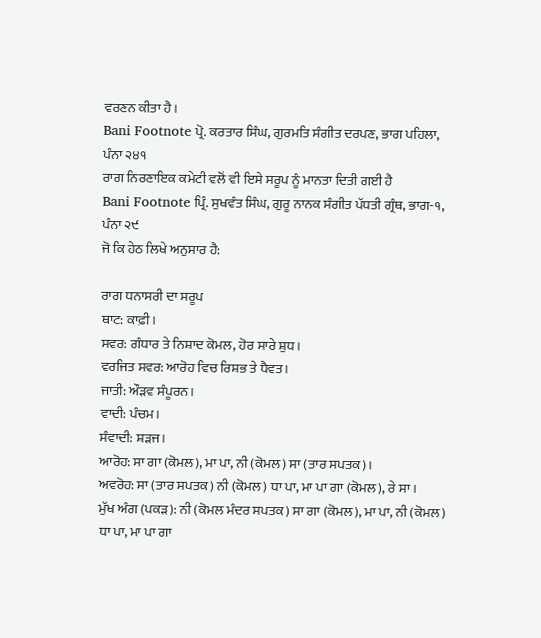ਵਰਣਨ ਕੀਤਾ ਹੈ।
Bani Footnote ਪ੍ਰੋ. ਕਰਤਾਰ ਸਿੰਘ, ਗੁਰਮਤਿ ਸੰਗੀਤ ਦਰਪਣ, ਭਾਗ ਪਹਿਲਾ, ਪੰਨਾ ੨੪੧
ਰਾਗ ਨਿਰਣਾਇਕ ਕਮੇਟੀ ਵਲੋਂ ਵੀ ਇਸੇ ਸਰੂਪ ਨੂੰ ਮਾਨਤਾ ਦਿਤੀ ਗਈ ਹੈ
Bani Footnote ਪ੍ਰਿੰ. ਸੁਖਵੰਤ ਸਿੰਘ, ਗੁਰੂ ਨਾਨਕ ਸੰਗੀਤ ਪੱਧਤੀ ਗ੍ਰੰਥ, ਭਾਗ-੧, ਪੰਨਾ ੨੯
ਜੋ ਕਿ ਹੇਠ ਲਿਖੇ ਅਨੁਸਾਰ ਹੈ:

ਰਾਗ ਧਨਾਸਰੀ ਦਾ ਸਰੂਪ
ਥਾਟ: ਕਾਫ਼ੀ।
ਸਵਰ: ਗੰਧਾਰ ਤੇ ਨਿਸ਼ਾਦ ਕੋਮਲ, ਹੋਰ ਸਾਰੇ ਸ਼ੁਧ।
ਵਰਜਿਤ ਸਵਰ: ਆਰੋਹ ਵਿਚ ਰਿਸ਼ਭ ਤੇ ਧੈਵਤ।
ਜਾਤੀ: ਔੜਵ ਸੰਪੂਰਨ।
ਵਾਦੀ: ਪੰਚਮ।
ਸੰਵਾਦੀ: ਸ਼ੜਜ।
ਆਰੋਹ: ਸਾ ਗਾ (ਕੋਮਲ), ਮਾ ਪਾ, ਨੀ (ਕੋਮਲ) ਸਾ (ਤਾਰ ਸਪਤਕ)।
ਅਵਰੋਹ: ਸਾ (ਤਾਰ ਸਪਤਕ) ਨੀ (ਕੋਮਲ) ਧਾ ਪਾ, ਮਾ ਪਾ ਗਾ (ਕੋਮਲ), ਰੇ ਸਾ।
ਮੁੱਖ ਅੰਗ (ਪਕੜ): ਨੀ (ਕੋਮਲ ਮੰਦਰ ਸਪਤਕ) ਸਾ ਗਾ (ਕੋਮਲ), ਮਾ ਪਾ, ਨੀ (ਕੋਮਲ) ਧਾ ਪਾ, ਮਾ ਪਾ ਗਾ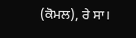(ਕੋਮਲ), ਰੇ ਸਾ।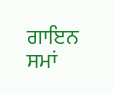ਗਾਇਨ ਸਮਾਂ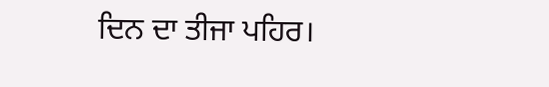ਦਿਨ ਦਾ ਤੀਜਾ ਪਹਿਰ।